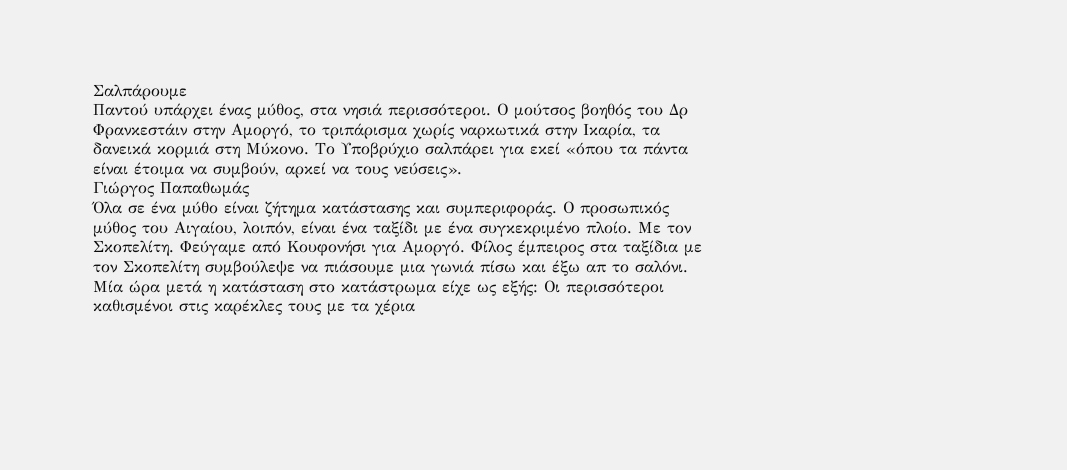Σαλπάρουμε
Παντού υπάρχει ένας μύθος, στα νησιά περισσότεροι. Ο μούτσος βοηθός του Δρ Φρανκεστάιν στην Αμοργό, το τριπάρισμα χωρίς ναρκωτικά στην Ικαρία, τα δανεικά κορμιά στη Μύκονο. Το Υποβρύχιο σαλπάρει για εκεί «όπου τα πάντα είναι έτοιμα να συμβούν, αρκεί να τους νεύσεις».
Γιώργος Παπαθωμάς
Όλα σε ένα μύθο είναι ζήτημα κατάστασης και συμπεριφοράς. Ο προσωπικός μύθος του Αιγαίου, λοιπόν, είναι ένα ταξίδι με ένα συγκεκριμένο πλοίο. Με τον Σκοπελίτη. Φεύγαμε από Κουφονήσι για Αμοργό. Φίλος έμπειρος στα ταξίδια με τον Σκοπελίτη συμβούλεψε να πιάσουμε μια γωνιά πίσω και έξω απ το σαλόνι. Μία ώρα μετά η κατάσταση στο κατάστρωμα είχε ως εξής: Οι περισσότεροι καθισμένοι στις καρέκλες τους με τα χέρια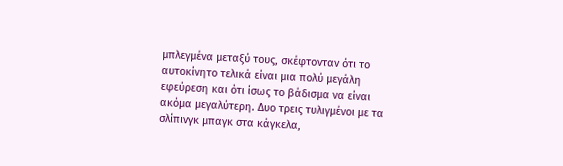μπλεγμένα μεταξύ τους, σκέφτονταν ότι το αυτοκίνητο τελικά είναι μια πολύ μεγάλη εφεύρεση και ότι ίσως το βάδισμα να είναι ακόμα μεγαλύτερη. Δυο τρεις τυλιγμένοι με τα σλίπινγκ μπαγκ στα κάγκελα,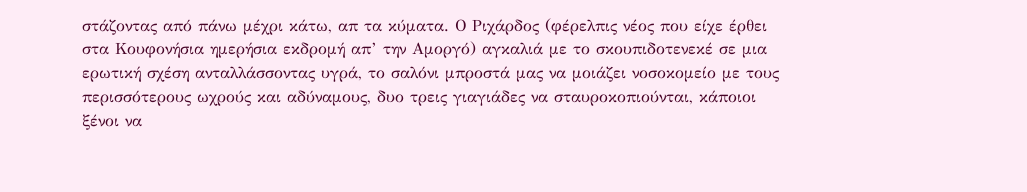στάζοντας από πάνω μέχρι κάτω, απ τα κύματα. Ο Ριχάρδος (φέρελπις νέος που είχε έρθει στα Κουφονήσια ημερήσια εκδρομή απ’ την Αμοργό) αγκαλιά με το σκουπιδοτενεκέ σε μια ερωτική σχέση ανταλλάσσοντας υγρά, το σαλόνι μπροστά μας να μοιάζει νοσοκομείο με τους περισσότερους ωχρούς και αδύναμους, δυο τρεις γιαγιάδες να σταυροκοπιούνται, κάποιοι ξένοι να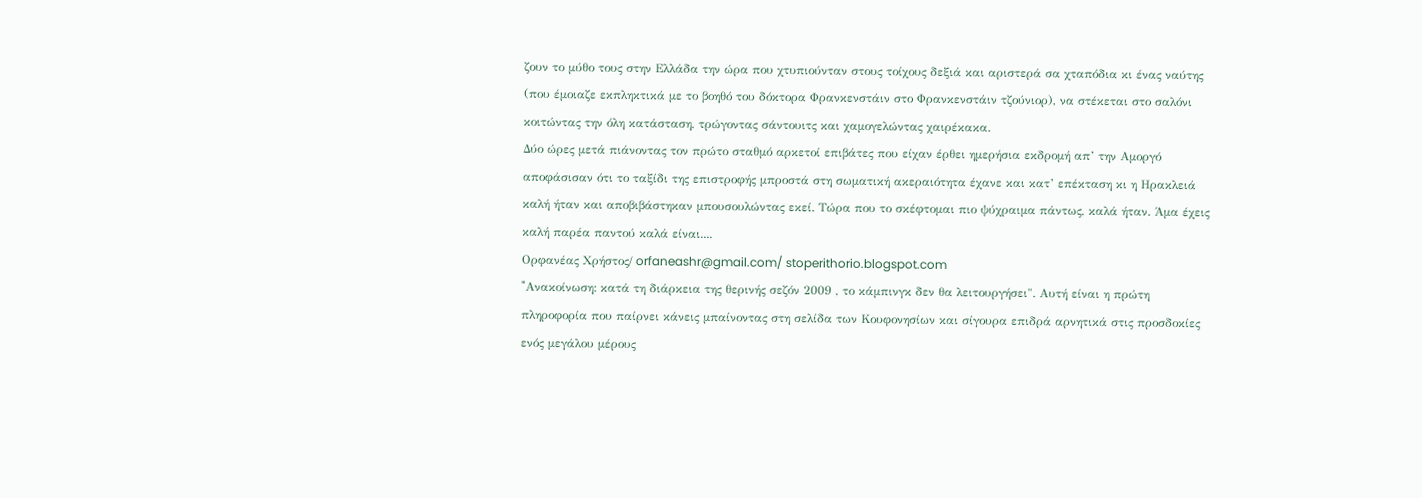ζουν το μύθο τους στην Ελλάδα την ώρα που χτυπιούνταν στους τοίχους δεξιά και αριστερά σα χταπόδια κι ένας ναύτης (που έμοιαζε εκπληκτικά με το βοηθό του δόκτορα Φρανκενστάιν στο Φρανκενστάιν τζούνιορ), να στέκεται στο σαλόνι κοιτώντας την όλη κατάσταση, τρώγοντας σάντουιτς και χαμογελώντας χαιρέκακα.
Δύο ώρες μετά πιάνοντας τον πρώτο σταθμό αρκετοί επιβάτες που είχαν έρθει ημερήσια εκδρομή απ’ την Αμοργό αποφάσισαν ότι το ταξίδι της επιστροφής μπροστά στη σωματική ακεραιότητα έχανε και κατ’ επέκταση κι η Ηρακλειά καλή ήταν και αποβιβάστηκαν μπουσουλώντας εκεί. Τώρα που το σκέφτομαι πιο ψύχραιμα πάντως, καλά ήταν. Άμα έχεις καλή παρέα παντού καλά είναι....
Oρφανέας Χρήστος/ orfaneashr@gmail.com/ stoperithorio.blogspot.com
"Aνακοίνωση: κατά τη διάρκεια της θερινής σεζόν 2009 , το κάμπινγκ δεν θα λειτουργήσει". Αυτή είναι η πρώτη πληροφορία που παίρνει κάνεις μπαίνοντας στη σελίδα των Κουφονησίων και σίγουρα επιδρά αρνητικά στις προσδοκίες ενός μεγάλου μέρους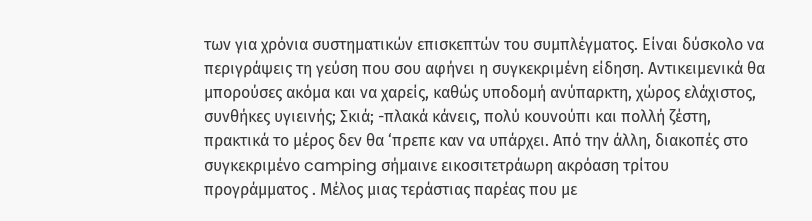των για χρόνια συστηματικών επισκεπτών του συμπλέγματος. Είναι δύσκολο να περιγράψεις τη γεύση που σου αφήνει η συγκεκριμένη είδηση. Αντικειμενικά θα μπορούσες ακόμα και να χαρείς, καθώς υποδομή ανύπαρκτη, χώρος ελάχιστος, συνθήκες υγιεινής; Σκιά; -πλακά κάνεις, πολύ κουνούπι και πολλή ζέστη, πρακτικά το μέρος δεν θα ‘πρεπε καν να υπάρχει. Από την άλλη, διακοπές στο συγκεκριμένο camping σήμαινε εικοσιτετράωρη ακρόαση τρίτου προγράμματος . Μέλος μιας τεράστιας παρέας που με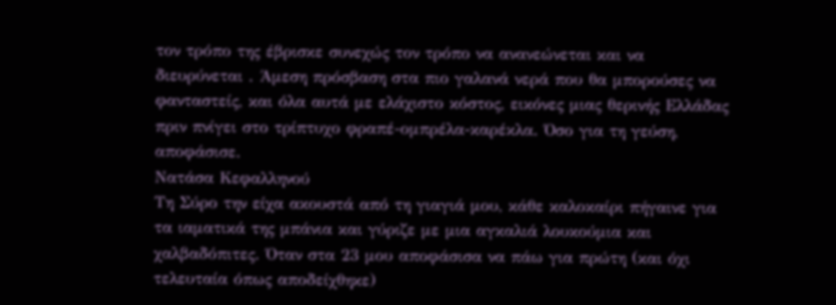τον τρόπο της έβρισκε συνεχώς τον τρόπο να ανανεώνεται και να διευρύνεται . Άμεση πρόσβαση στα πιο γαλανά νερά που θα μπορούσες να φανταστείς, και όλα αυτά με ελάχιστο κόστος, εικόνες μιας θερινής Ελλάδας πριν πνίγει στο τρίπτυχο φραπέ-ομπρέλα-καρέκλα. Όσο για τη γεύση, αποφάσισε.
Νατάσα Κεφαλληνού
Τη Σύρο την είχα ακουστά από τη γιαγιά μου, κάθε καλοκαίρι πήγαινε για τα ιαματικά της μπάνια και γύριζε με μια αγκαλιά λουκούμια και χαλβαδόπιτες. Όταν στα 23 μου αποφάσισα να πάω για πρώτη (και όχι τελευταία όπως αποδείχθηκε)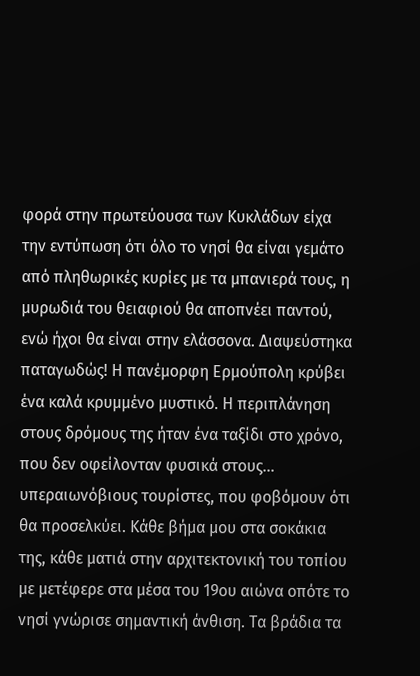φορά στην πρωτεύουσα των Κυκλάδων είχα την εντύπωση ότι όλο το νησί θα είναι γεμάτο από πληθωρικές κυρίες με τα μπανιερά τους, η μυρωδιά του θειαφιού θα αποπνέει παντού, ενώ ήχοι θα είναι στην ελάσσονα. Διαψεύστηκα παταγωδώς! Η πανέμορφη Ερμούπολη κρύβει ένα καλά κρυμμένο μυστικό. Η περιπλάνηση στους δρόμους της ήταν ένα ταξίδι στο χρόνο, που δεν οφείλονταν φυσικά στους… υπεραιωνόβιους τουρίστες, που φοβόμουν ότι θα προσελκύει. Κάθε βήμα μου στα σοκάκια της, κάθε ματιά στην αρχιτεκτονική του τοπίου με μετέφερε στα μέσα του 19ου αιώνα οπότε το νησί γνώρισε σημαντική άνθιση. Τα βράδια τα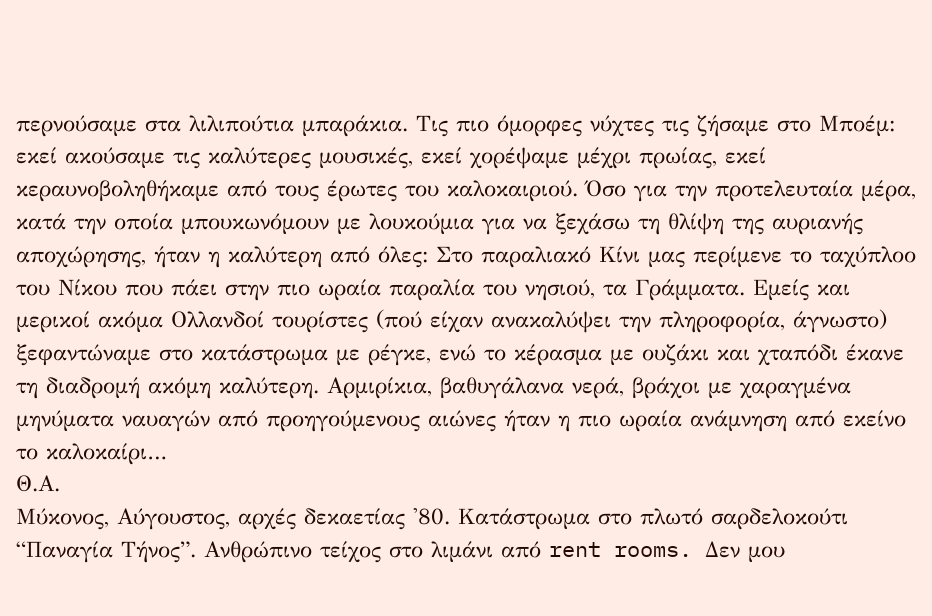περνούσαμε στα λιλιπούτια μπαράκια. Τις πιο όμορφες νύχτες τις ζήσαμε στο Μποέμ: εκεί ακούσαμε τις καλύτερες μουσικές, εκεί χορέψαμε μέχρι πρωίας, εκεί κεραυνοβοληθήκαμε από τους έρωτες του καλοκαιριού. Όσο για την προτελευταία μέρα, κατά την οποία μπουκωνόμουν με λουκούμια για να ξεχάσω τη θλίψη της αυριανής αποχώρησης, ήταν η καλύτερη από όλες: Στο παραλιακό Κίνι μας περίμενε το ταχύπλοο του Νίκου που πάει στην πιο ωραία παραλία του νησιού, τα Γράμματα. Εμείς και μερικοί ακόμα Ολλανδοί τουρίστες (πού είχαν ανακαλύψει την πληροφορία, άγνωστο) ξεφαντώναμε στο κατάστρωμα με ρέγκε, ενώ το κέρασμα με ουζάκι και χταπόδι έκανε τη διαδρομή ακόμη καλύτερη. Αρμιρίκια, βαθυγάλανα νερά, βράχοι με χαραγμένα μηνύματα ναυαγών από προηγούμενους αιώνες ήταν η πιο ωραία ανάμνηση από εκείνο το καλοκαίρι…
Θ.Α.
Μύκονος, Αύγουστος, αρχές δεκαετίας '80. Κατάστρωμα στο πλωτό σαρδελοκούτι “Παναγία Τήνος”. Ανθρώπινο τείχος στο λιμάνι από rent rooms. Δεν μου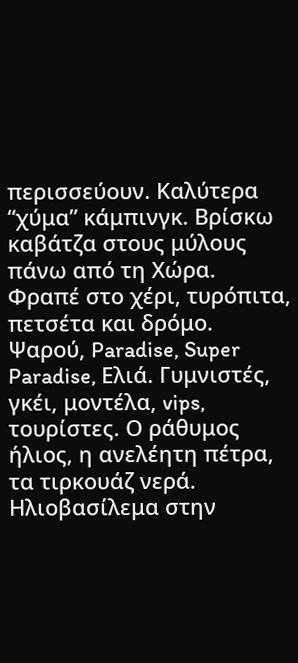περισσεύουν. Καλύτερα “χύμα” κάμπινγκ. Βρίσκω καβάτζα στους μύλους πάνω από τη Χώρα. Φραπέ στο χέρι, τυρόπιτα, πετσέτα και δρόμο. Ψαρού, Paradise, Super Paradise, Ελιά. Γυμνιστές, γκέι, μοντέλα, vips, τουρίστες. Ο ράθυμος ήλιος, η ανελέητη πέτρα, τα τιρκουάζ νερά. Ηλιοβασίλεμα στην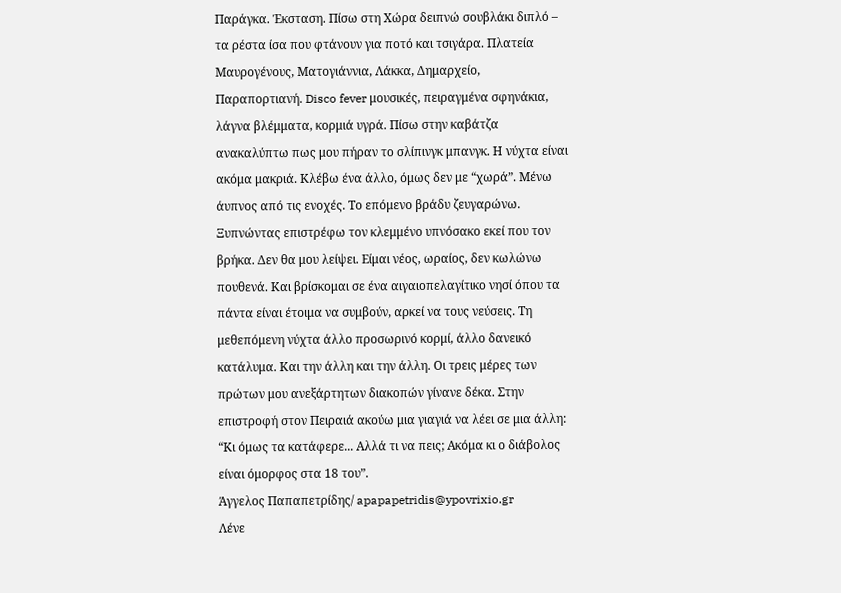Παράγκα. Έκσταση. Πίσω στη Χώρα δειπνώ σουβλάκι διπλό – τα ρέστα ίσα που φτάνουν για ποτό και τσιγάρα. Πλατεία Μαυρογένους, Ματογιάννια, Λάκκα, Δημαρχείο, Παραπορτιανή. Disco fever μουσικές, πειραγμένα σφηνάκια, λάγνα βλέμματα, κορμιά υγρά. Πίσω στην καβάτζα ανακαλύπτω πως μου πήραν το σλίπινγκ μπανγκ. Η νύχτα είναι ακόμα μακριά. Κλέβω ένα άλλο, όμως δεν με “χωρά”. Μένω άυπνος από τις ενοχές. Το επόμενο βράδυ ζευγαρώνω. Ξυπνώντας επιστρέφω τον κλεμμένο υπνόσακο εκεί που τον βρήκα. Δεν θα μου λείψει. Είμαι νέος, ωραίος, δεν κωλώνω πουθενά. Και βρίσκομαι σε ένα αιγαιοπελαγίτικο νησί όπου τα πάντα είναι έτοιμα να συμβούν, αρκεί να τους νεύσεις. Τη μεθεπόμενη νύχτα άλλο προσωρινό κορμί, άλλο δανεικό κατάλυμα. Και την άλλη και την άλλη. Οι τρεις μέρες των πρώτων μου ανεξάρτητων διακοπών γίνανε δέκα. Στην επιστροφή στον Πειραιά ακούω μια γιαγιά να λέει σε μια άλλη: “Κι όμως τα κατάφερε... Αλλά τι να πεις; Ακόμα κι ο διάβολος είναι όμορφος στα 18 του”.
Άγγελος Παπαπετρίδης/ apapapetridis@ypovrixio.gr
Λένε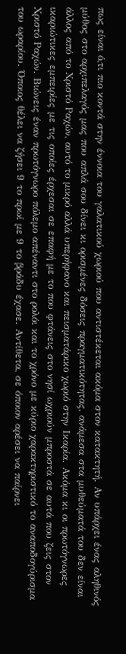πως είναι ό,τι πιο κοντά στην έννοια του γαλατικού χωριού που αντιστέκεται ακόμα στον κατακτητή. Αν υπάρχει ένας αληθινός μύθος στο αρχιπελαγός μας που απλά σου δίνει κι ορισμένες δόσεις πραγματικότητας, ανάμεσα στα μυθεύματά του δεν είναι άλλος από το Χριστό Ραχών, αυτό το μικρό αλλά υπερήφανο και πεισματάρικο χωριό στην Ικαρία. Ακόμα κι οι πρωτόγνωρες ικαριώτικες εμπειρίες με τις οποίες έρχεσαι σε επαφή με το που φτάνεις στο νησί ωχριούν μπροστά σε αυτά που ζεις στον Χριστό Ραχών. Βιώνεις έναν πρωτόγνωρο πόλεμο απέναντι στο ρολόι και το χρόνο με κύριο χαρακτηριστικό το αναποδογύρισμα του ωραρίου. Όποιος θέλει να ζήσει 9 το πρωί με 9 το βράδυ έχασε. Αντίθετα, σε όποιον αρέσει να παίρνει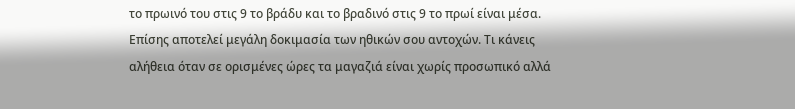το πρωινό του στις 9 το βράδυ και το βραδινό στις 9 το πρωί είναι μέσα. Επίσης αποτελεί μεγάλη δοκιμασία των ηθικών σου αντοχών. Τι κάνεις αλήθεια όταν σε ορισμένες ώρες τα μαγαζιά είναι χωρίς προσωπικό αλλά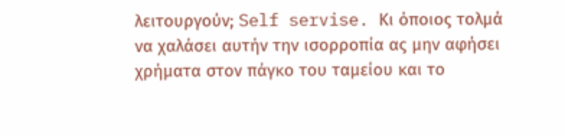λειτουργούν; Self servise. Κι όποιος τολμά να χαλάσει αυτήν την ισορροπία ας μην αφήσει χρήματα στον πάγκο του ταμείου και το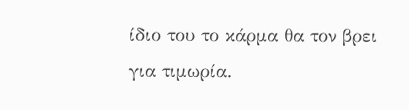ίδιο του το κάρμα θα τον βρει για τιμωρία.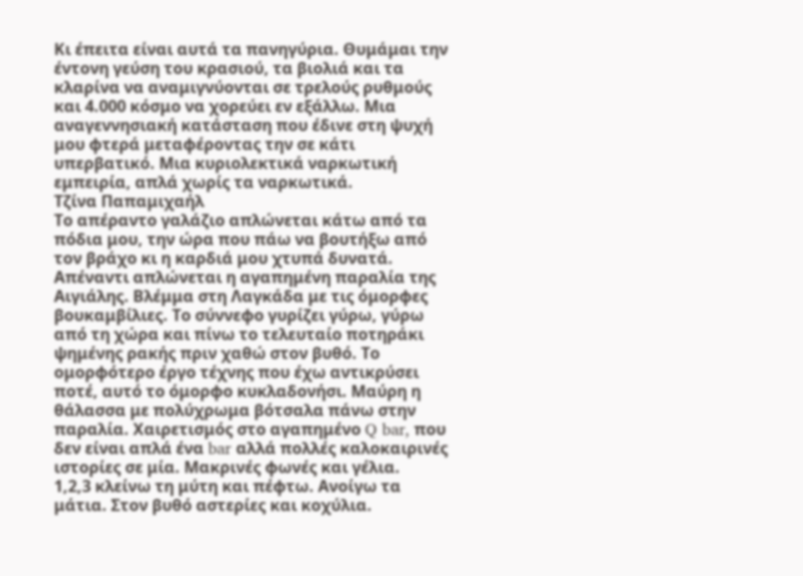Κι έπειτα είναι αυτά τα πανηγύρια. Θυμάμαι την έντονη γεύση του κρασιού, τα βιολιά και τα κλαρίνα να αναμιγνύονται σε τρελούς ρυθμούς και 4.000 κόσμο να χορεύει εν εξάλλω. Μια αναγεννησιακή κατάσταση που έδινε στη ψυχή μου φτερά μεταφέροντας την σε κάτι υπερβατικό. Μια κυριολεκτικά ναρκωτική εμπειρία, απλά χωρίς τα ναρκωτικά.
Τζίνα Παπαμιχαήλ
Το απέραντο γαλάζιο απλώνεται κάτω από τα πόδια μου, την ώρα που πάω να βουτήξω από τον βράχο κι η καρδιά μου χτυπά δυνατά. Απέναντι απλώνεται η αγαπημένη παραλία της Αιγιάλης. Βλέμμα στη Λαγκάδα με τις όμορφες βουκαμβίλιες. Το σύννεφο γυρίζει γύρω, γύρω από τη χώρα και πίνω το τελευταίο ποτηράκι ψημένης ρακής πριν χαθώ στον βυθό. Το ομορφότερο έργο τέχνης που έχω αντικρύσει ποτέ, αυτό το όμορφο κυκλαδονήσι. Μαύρη η θάλασσα με πολύχρωμα βότσαλα πάνω στην παραλία. Χαιρετισμός στο αγαπημένο Q bar, που δεν είναι απλά ένα bar αλλά πολλές καλοκαιρινές ιστορίες σε μία. Μακρινές φωνές και γέλια.
1,2,3 κλείνω τη μύτη και πέφτω. Ανοίγω τα μάτια. Στον βυθό αστερίες και κοχύλια.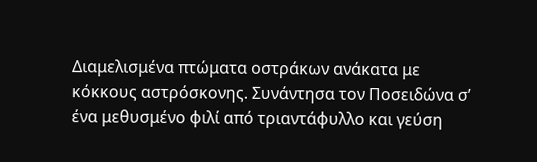Διαμελισμένα πτώματα οστράκων ανάκατα με κόκκους αστρόσκονης. Συνάντησα τον Ποσειδώνα σ’ ένα μεθυσμένο φιλί από τριαντάφυλλο και γεύση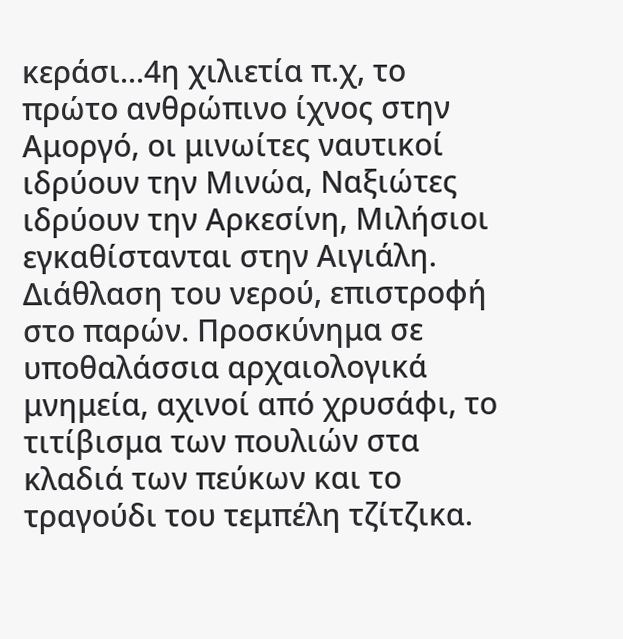κεράσι...4η χιλιετία π.χ, το πρώτο ανθρώπινο ίχνος στην Αμοργό, οι μινωίτες ναυτικοί ιδρύουν την Μινώα, Ναξιώτες ιδρύουν την Αρκεσίνη, Μιλήσιοι εγκαθίστανται στην Αιγιάλη. Διάθλαση του νερού, επιστροφή στο παρών. Προσκύνημα σε υποθαλάσσια αρχαιολογικά μνημεία, αχινοί από χρυσάφι, το τιτίβισμα των πουλιών στα κλαδιά των πεύκων και το τραγούδι του τεμπέλη τζίτζικα.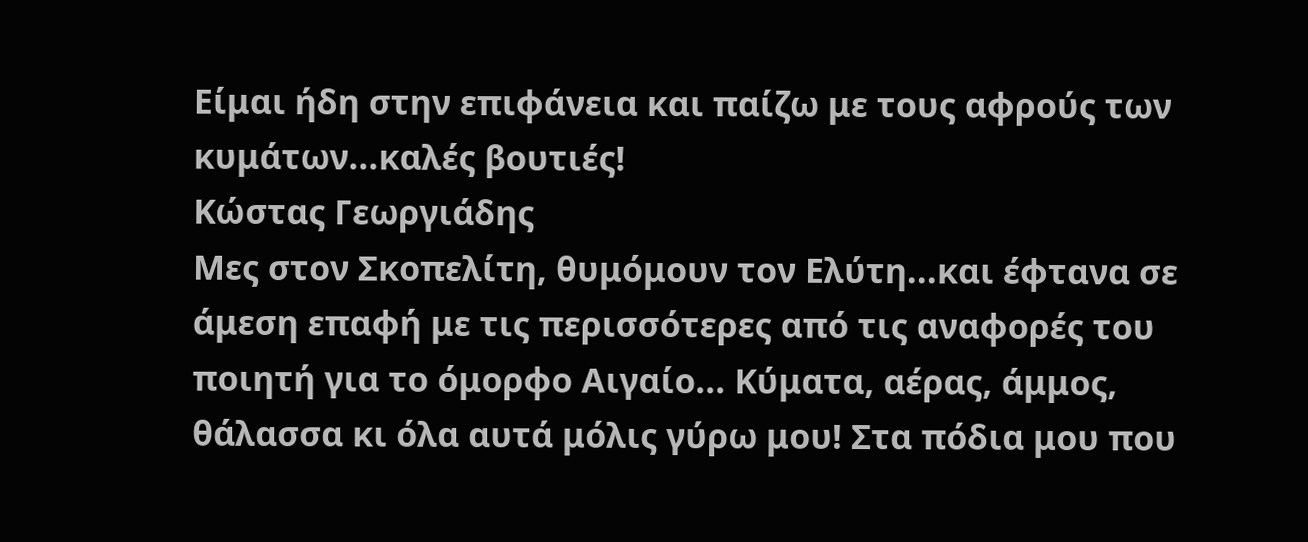Είμαι ήδη στην επιφάνεια και παίζω με τους αφρούς των κυμάτων...καλές βουτιές!
Κώστας Γεωργιάδης
Μες στον Σκοπελίτη, θυμόμουν τον Ελύτη...και έφτανα σε άμεση επαφή με τις περισσότερες από τις αναφορές του ποιητή για το όμορφο Αιγαίο... Κύματα, αέρας, άμμος, θάλασσα κι όλα αυτά μόλις γύρω μου! Στα πόδια μου που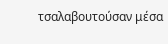τσαλαβουτούσαν μέσα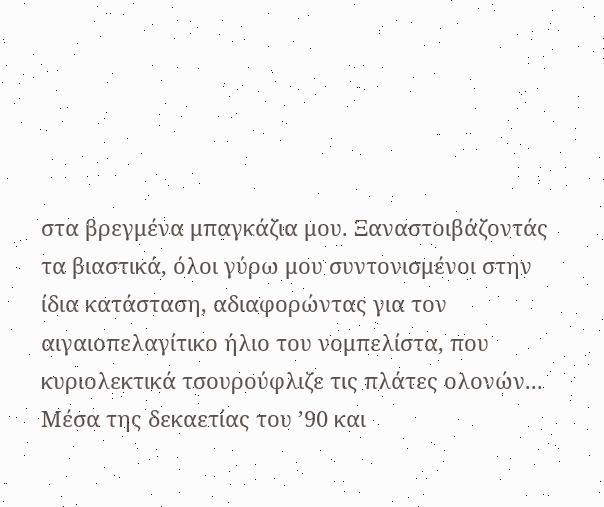στα βρεγμένα μπαγκάζια μου. Ξαναστοιβάζοντάς τα βιαστικά, όλοι γύρω μου συντονισμένοι στην ίδια κατάσταση, αδιαφορώντας για τον αιγαιοπελαγίτικο ήλιο του νομπελίστα, που κυριολεκτικά τσουρούφλιζε τις πλάτες ολονών...
Μέσα της δεκαετίας του ’90 και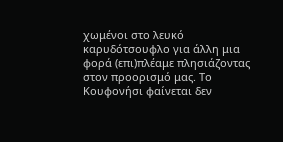χωμένοι στο λευκό καρυδότσουφλο για άλλη μια φορά (επι)πλέαμε πλησιάζοντας στον προορισμό μας. Το Κουφονήσι φαίνεται δεν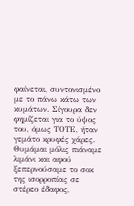φαίνεται, συντονισμένο με το πάνω κάτω των κυμάτων. Σίγουρα δεν φημίζεται για το ύψος του, όμως ΤΟΤΕ, ήταν γεμάτο κρυφές χάρες. Θυμάμαι μόλις πιάναμε λιμάνι και αφού ξεπερνούσαμε το σοκ της ισορροπίας σε στέρεο έδαφος,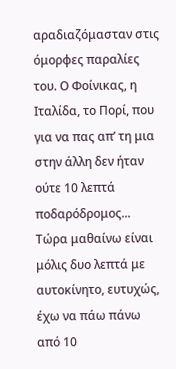αραδιαζόμασταν στις όμορφες παραλίες του. Ο Φοίνικας, η Ιταλίδα, το Πορί, που για να πας απ’ τη μια στην άλλη δεν ήταν ούτε 10 λεπτά ποδαρόδρομος... Τώρα μαθαίνω είναι μόλις δυο λεπτά με αυτοκίνητο, ευτυχώς, έχω να πάω πάνω από 10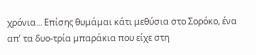χρόνια... Επίσης θυμάμαι κάτι μεθύσια στο Σορόκο, ένα απ’ τα δυο-τρία μπαράκια που είχε στη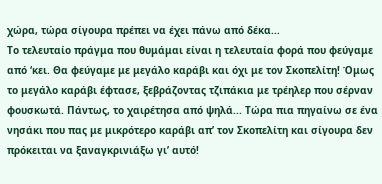χώρα, τώρα σίγουρα πρέπει να έχει πάνω από δέκα...
Το τελευταίο πράγμα που θυμάμαι είναι η τελευταία φορά που φεύγαμε από ‘κει. Θα φεύγαμε με μεγάλο καράβι και όχι με τον Σκοπελίτη! Όμως το μεγάλο καράβι έφτασε, ξεβράζοντας τζιπάκια με τρέηλερ που σέρναν φουσκωτά. Πάντως, το χαιρέτησα από ψηλά... Τώρα πια πηγαίνω σε ένα νησάκι που πας με μικρότερο καράβι απ’ τον Σκοπελίτη και σίγουρα δεν πρόκειται να ξαναγκρινιάξω γι’ αυτό!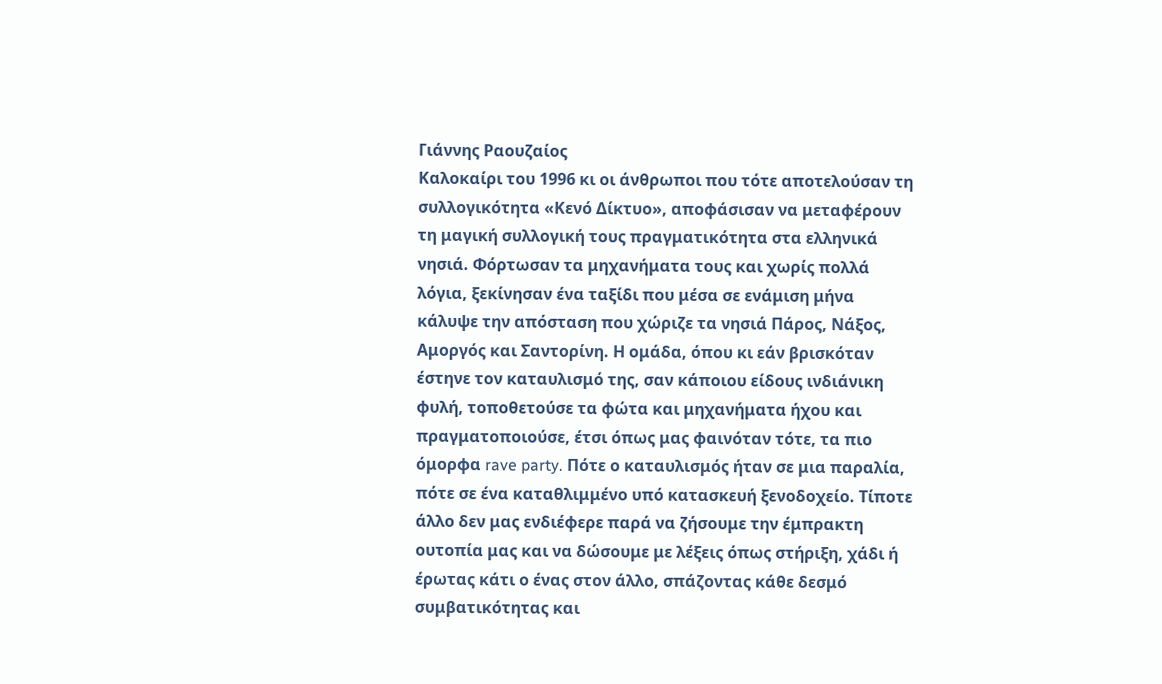Γιάννης Ραουζαίος
Καλοκαίρι του 1996 κι οι άνθρωποι που τότε αποτελούσαν τη συλλογικότητα «Κενό Δίκτυο», αποφάσισαν να μεταφέρουν τη μαγική συλλογική τους πραγματικότητα στα ελληνικά νησιά. Φόρτωσαν τα μηχανήματα τους και χωρίς πολλά λόγια, ξεκίνησαν ένα ταξίδι που μέσα σε ενάμιση μήνα κάλυψε την απόσταση που χώριζε τα νησιά Πάρος, Νάξος, Αμοργός και Σαντορίνη. Η ομάδα, όπου κι εάν βρισκόταν έστηνε τον καταυλισμό της, σαν κάποιου είδους ινδιάνικη φυλή, τοποθετούσε τα φώτα και μηχανήματα ήχου και πραγματοποιούσε, έτσι όπως μας φαινόταν τότε, τα πιο όμορφα rave party. Πότε ο καταυλισμός ήταν σε μια παραλία, πότε σε ένα καταθλιμμένο υπό κατασκευή ξενοδοχείο. Τίποτε άλλο δεν μας ενδιέφερε παρά να ζήσουμε την έμπρακτη ουτοπία μας και να δώσουμε με λέξεις όπως στήριξη, χάδι ή έρωτας κάτι ο ένας στον άλλο, σπάζοντας κάθε δεσμό συμβατικότητας και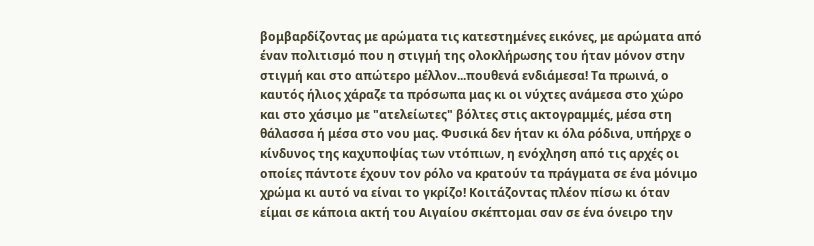βομβαρδίζοντας με αρώματα τις κατεστημένες εικόνες, με αρώματα από έναν πολιτισμό που η στιγμή της ολοκλήρωσης του ήταν μόνον στην στιγμή και στο απώτερο μέλλον...πουθενά ενδιάμεσα! Τα πρωινά, ο καυτός ήλιος χάραζε τα πρόσωπα μας κι οι νύχτες ανάμεσα στο χώρο και στο χάσιμο με "ατελείωτες" βόλτες στις ακτογραμμές, μέσα στη θάλασσα ή μέσα στο νου μας. Φυσικά δεν ήταν κι όλα ρόδινα, υπήρχε ο κίνδυνος της καχυποψίας των ντόπιων, η ενόχληση από τις αρχές οι οποίες πάντοτε έχουν τον ρόλο να κρατούν τα πράγματα σε ένα μόνιμο χρώμα κι αυτό να είναι το γκρίζο! Κοιτάζοντας πλέον πίσω κι όταν είμαι σε κάποια ακτή του Αιγαίου σκέπτομαι σαν σε ένα όνειρο την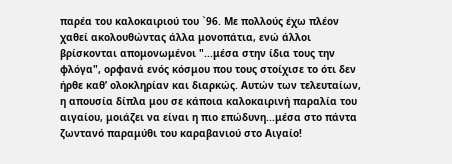παρέα του καλοκαιριού του `96. Με πολλούς έχω πλέον χαθεί ακολουθώντας άλλα μονοπάτια, ενώ άλλοι βρίσκονται απομονωμένοι "...μέσα στην ίδια τους την φλόγα", ορφανά ενός κόσμου που τους στοίχισε το ότι δεν ήρθε καθ’ ολοκληρίαν και διαρκώς. Αυτών των τελευταίων, η απουσία δίπλα μου σε κάποια καλοκαιρινή παραλία του αιγαίου, μοιάζει να είναι η πιο επώδυνη...μέσα στο πάντα ζωντανό παραμύθι του καραβανιού στο Αιγαίο!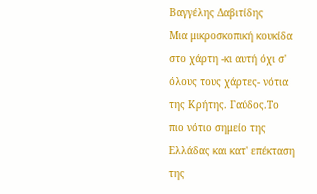Βαγγέλης Δαβιτίδης
Μια μικροσκοπική κουκίδα στο χάρτη -κι αυτή όχι σ' όλους τους χάρτες- νότια της Κρήτης. Γαύδος.Το πιο νότιο σημείο της Ελλάδας και κατ' επέκταση της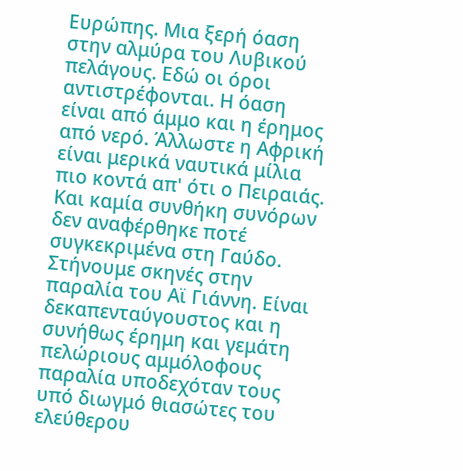Ευρώπης. Μια ξερή όαση στην αλμύρα του Λυβικού πελάγους. Εδώ οι όροι αντιστρέφονται. Η όαση είναι από άμμο και η έρημος από νερό. Άλλωστε η Αφρική είναι μερικά ναυτικά μίλια πιο κοντά απ' ότι ο Πειραιάς. Και καμία συνθήκη συνόρων δεν αναφέρθηκε ποτέ συγκεκριμένα στη Γαύδο.
Στήνουμε σκηνές στην παραλία του Αϊ Γιάννη. Είναι δεκαπενταύγουστος και η συνήθως έρημη και γεμάτη πελώριους αμμόλοφους παραλία υποδεχόταν τους υπό διωγμό θιασώτες του ελεύθερου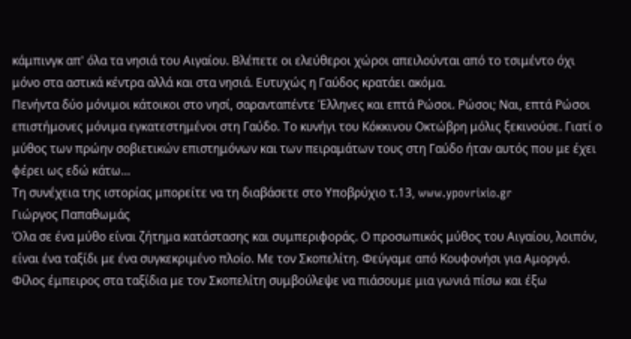κάμπινγκ απ' όλα τα νησιά του Αιγαίου. Βλέπετε οι ελεύθεροι χώροι απειλούνται από το τσιμέντο όχι μόνο στα αστικά κέντρα αλλά και στα νησιά. Ευτυχώς η Γαύδος κρατάει ακόμα.
Πενήντα δύο μόνιμοι κάτοικοι στο νησί, σαρανταπέντε Έλληνες και επτά Ρώσοι. Ρώσοι; Ναι, επτά Ρώσοι επιστήμονες μόνιμα εγκατεστημένοι στη Γαύδο. Το κυνήγι του Κόκκινου Οκτώβρη μόλις ξεκινούσε. Γιατί ο μύθος των πρώην σοβιετικών επιστημόνων και των πειραμάτων τους στη Γαύδο ήταν αυτός που με έχει φέρει ως εδώ κάτω…
Τη συνέχεια της ιστορίας μπορείτε να τη διαβάσετε στο Υποβρύχιο τ.13, www.ypovrixio.gr
Γιώργος Παπαθωμάς
Όλα σε ένα μύθο είναι ζήτημα κατάστασης και συμπεριφοράς. Ο προσωπικός μύθος του Αιγαίου, λοιπόν, είναι ένα ταξίδι με ένα συγκεκριμένο πλοίο. Με τον Σκοπελίτη. Φεύγαμε από Κουφονήσι για Αμοργό. Φίλος έμπειρος στα ταξίδια με τον Σκοπελίτη συμβούλεψε να πιάσουμε μια γωνιά πίσω και έξω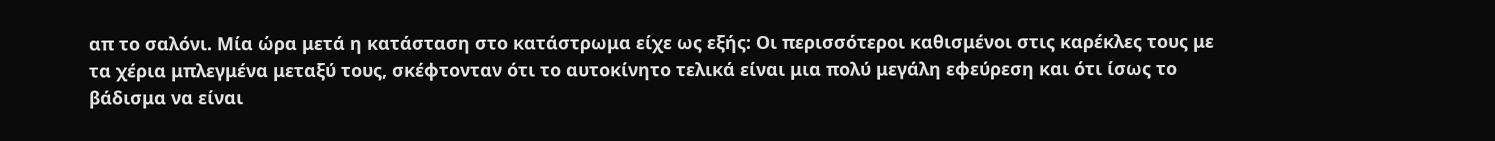απ το σαλόνι. Μία ώρα μετά η κατάσταση στο κατάστρωμα είχε ως εξής: Οι περισσότεροι καθισμένοι στις καρέκλες τους με τα χέρια μπλεγμένα μεταξύ τους, σκέφτονταν ότι το αυτοκίνητο τελικά είναι μια πολύ μεγάλη εφεύρεση και ότι ίσως το βάδισμα να είναι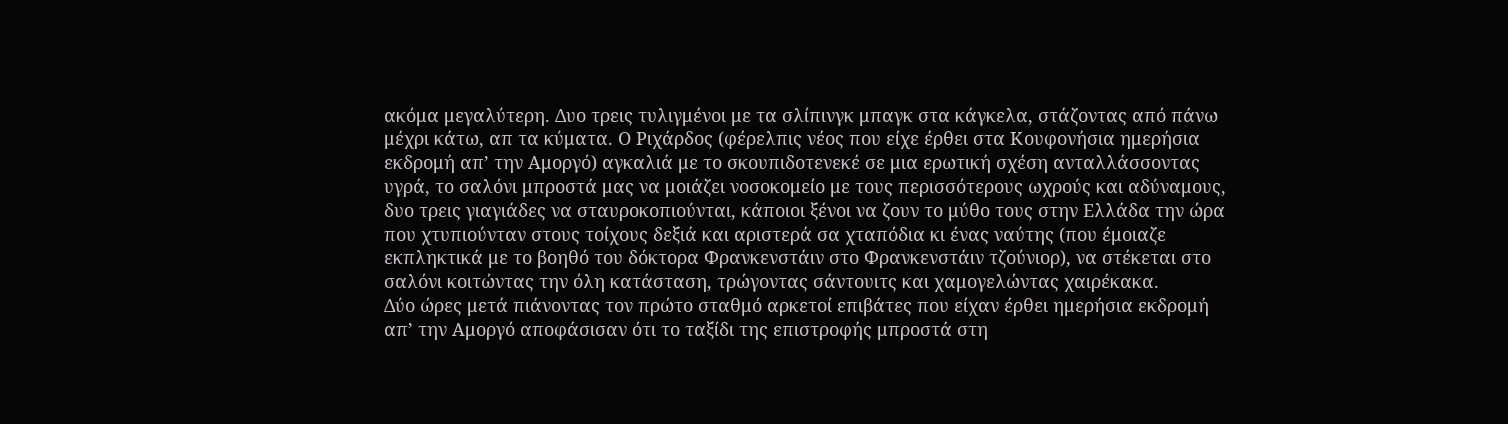ακόμα μεγαλύτερη. Δυο τρεις τυλιγμένοι με τα σλίπινγκ μπαγκ στα κάγκελα, στάζοντας από πάνω μέχρι κάτω, απ τα κύματα. Ο Ριχάρδος (φέρελπις νέος που είχε έρθει στα Κουφονήσια ημερήσια εκδρομή απ’ την Αμοργό) αγκαλιά με το σκουπιδοτενεκέ σε μια ερωτική σχέση ανταλλάσσοντας υγρά, το σαλόνι μπροστά μας να μοιάζει νοσοκομείο με τους περισσότερους ωχρούς και αδύναμους, δυο τρεις γιαγιάδες να σταυροκοπιούνται, κάποιοι ξένοι να ζουν το μύθο τους στην Ελλάδα την ώρα που χτυπιούνταν στους τοίχους δεξιά και αριστερά σα χταπόδια κι ένας ναύτης (που έμοιαζε εκπληκτικά με το βοηθό του δόκτορα Φρανκενστάιν στο Φρανκενστάιν τζούνιορ), να στέκεται στο σαλόνι κοιτώντας την όλη κατάσταση, τρώγοντας σάντουιτς και χαμογελώντας χαιρέκακα.
Δύο ώρες μετά πιάνοντας τον πρώτο σταθμό αρκετοί επιβάτες που είχαν έρθει ημερήσια εκδρομή απ’ την Αμοργό αποφάσισαν ότι το ταξίδι της επιστροφής μπροστά στη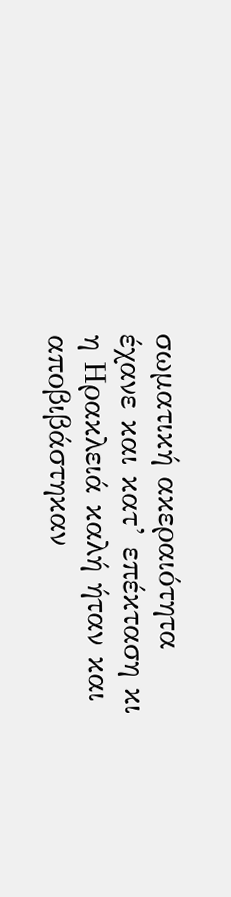σωματική ακεραιότητα έχανε και κατ’ επέκταση κι η Ηρακλειά καλή ήταν και αποβιβάστηκαν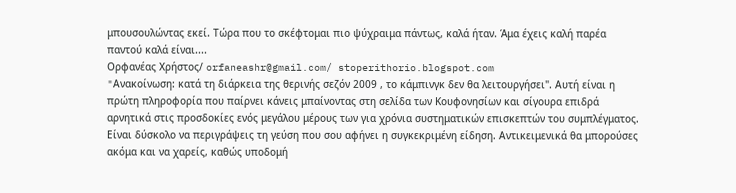μπουσουλώντας εκεί. Τώρα που το σκέφτομαι πιο ψύχραιμα πάντως, καλά ήταν. Άμα έχεις καλή παρέα παντού καλά είναι....
Oρφανέας Χρήστος/ orfaneashr@gmail.com/ stoperithorio.blogspot.com
"Aνακοίνωση: κατά τη διάρκεια της θερινής σεζόν 2009 , το κάμπινγκ δεν θα λειτουργήσει". Αυτή είναι η πρώτη πληροφορία που παίρνει κάνεις μπαίνοντας στη σελίδα των Κουφονησίων και σίγουρα επιδρά αρνητικά στις προσδοκίες ενός μεγάλου μέρους των για χρόνια συστηματικών επισκεπτών του συμπλέγματος. Είναι δύσκολο να περιγράψεις τη γεύση που σου αφήνει η συγκεκριμένη είδηση. Αντικειμενικά θα μπορούσες ακόμα και να χαρείς, καθώς υποδομή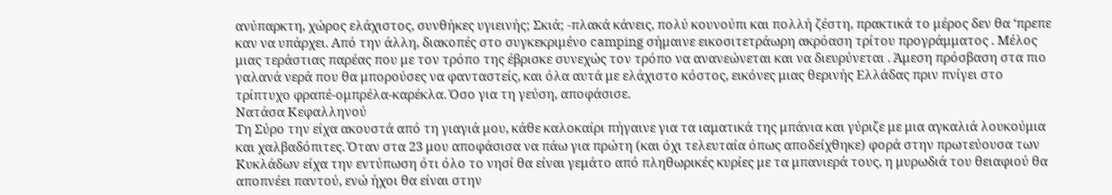ανύπαρκτη, χώρος ελάχιστος, συνθήκες υγιεινής; Σκιά; -πλακά κάνεις, πολύ κουνούπι και πολλή ζέστη, πρακτικά το μέρος δεν θα ‘πρεπε καν να υπάρχει. Από την άλλη, διακοπές στο συγκεκριμένο camping σήμαινε εικοσιτετράωρη ακρόαση τρίτου προγράμματος . Μέλος μιας τεράστιας παρέας που με τον τρόπο της έβρισκε συνεχώς τον τρόπο να ανανεώνεται και να διευρύνεται . Άμεση πρόσβαση στα πιο γαλανά νερά που θα μπορούσες να φανταστείς, και όλα αυτά με ελάχιστο κόστος, εικόνες μιας θερινής Ελλάδας πριν πνίγει στο τρίπτυχο φραπέ-ομπρέλα-καρέκλα. Όσο για τη γεύση, αποφάσισε.
Νατάσα Κεφαλληνού
Τη Σύρο την είχα ακουστά από τη γιαγιά μου, κάθε καλοκαίρι πήγαινε για τα ιαματικά της μπάνια και γύριζε με μια αγκαλιά λουκούμια και χαλβαδόπιτες. Όταν στα 23 μου αποφάσισα να πάω για πρώτη (και όχι τελευταία όπως αποδείχθηκε) φορά στην πρωτεύουσα των Κυκλάδων είχα την εντύπωση ότι όλο το νησί θα είναι γεμάτο από πληθωρικές κυρίες με τα μπανιερά τους, η μυρωδιά του θειαφιού θα αποπνέει παντού, ενώ ήχοι θα είναι στην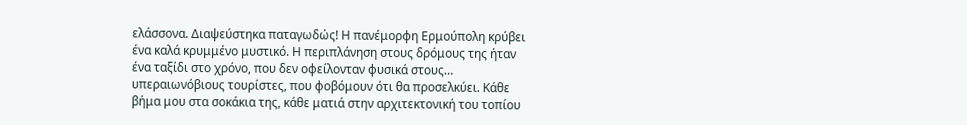ελάσσονα. Διαψεύστηκα παταγωδώς! Η πανέμορφη Ερμούπολη κρύβει ένα καλά κρυμμένο μυστικό. Η περιπλάνηση στους δρόμους της ήταν ένα ταξίδι στο χρόνο, που δεν οφείλονταν φυσικά στους… υπεραιωνόβιους τουρίστες, που φοβόμουν ότι θα προσελκύει. Κάθε βήμα μου στα σοκάκια της, κάθε ματιά στην αρχιτεκτονική του τοπίου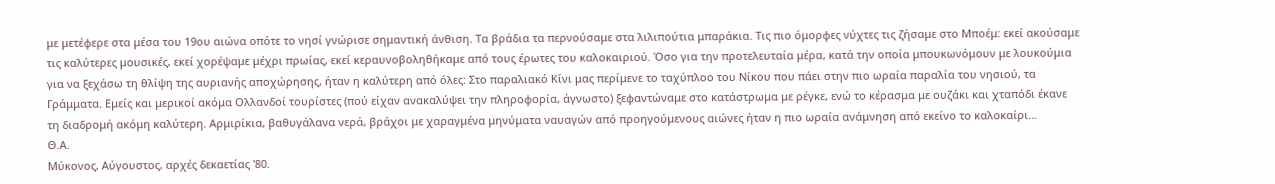με μετέφερε στα μέσα του 19ου αιώνα οπότε το νησί γνώρισε σημαντική άνθιση. Τα βράδια τα περνούσαμε στα λιλιπούτια μπαράκια. Τις πιο όμορφες νύχτες τις ζήσαμε στο Μποέμ: εκεί ακούσαμε τις καλύτερες μουσικές, εκεί χορέψαμε μέχρι πρωίας, εκεί κεραυνοβοληθήκαμε από τους έρωτες του καλοκαιριού. Όσο για την προτελευταία μέρα, κατά την οποία μπουκωνόμουν με λουκούμια για να ξεχάσω τη θλίψη της αυριανής αποχώρησης, ήταν η καλύτερη από όλες: Στο παραλιακό Κίνι μας περίμενε το ταχύπλοο του Νίκου που πάει στην πιο ωραία παραλία του νησιού, τα Γράμματα. Εμείς και μερικοί ακόμα Ολλανδοί τουρίστες (πού είχαν ανακαλύψει την πληροφορία, άγνωστο) ξεφαντώναμε στο κατάστρωμα με ρέγκε, ενώ το κέρασμα με ουζάκι και χταπόδι έκανε τη διαδρομή ακόμη καλύτερη. Αρμιρίκια, βαθυγάλανα νερά, βράχοι με χαραγμένα μηνύματα ναυαγών από προηγούμενους αιώνες ήταν η πιο ωραία ανάμνηση από εκείνο το καλοκαίρι…
Θ.Α.
Μύκονος, Αύγουστος, αρχές δεκαετίας '80.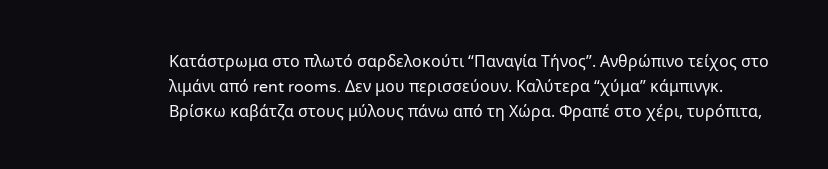Κατάστρωμα στο πλωτό σαρδελοκούτι “Παναγία Τήνος”. Ανθρώπινο τείχος στο λιμάνι από rent rooms. Δεν μου περισσεύουν. Καλύτερα “χύμα” κάμπινγκ. Βρίσκω καβάτζα στους μύλους πάνω από τη Χώρα. Φραπέ στο χέρι, τυρόπιτα,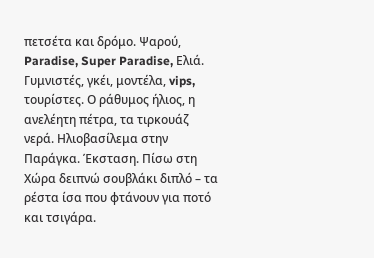πετσέτα και δρόμο. Ψαρού, Paradise, Super Paradise, Ελιά. Γυμνιστές, γκέι, μοντέλα, vips, τουρίστες. Ο ράθυμος ήλιος, η ανελέητη πέτρα, τα τιρκουάζ νερά. Ηλιοβασίλεμα στην Παράγκα. Έκσταση. Πίσω στη Χώρα δειπνώ σουβλάκι διπλό – τα ρέστα ίσα που φτάνουν για ποτό και τσιγάρα.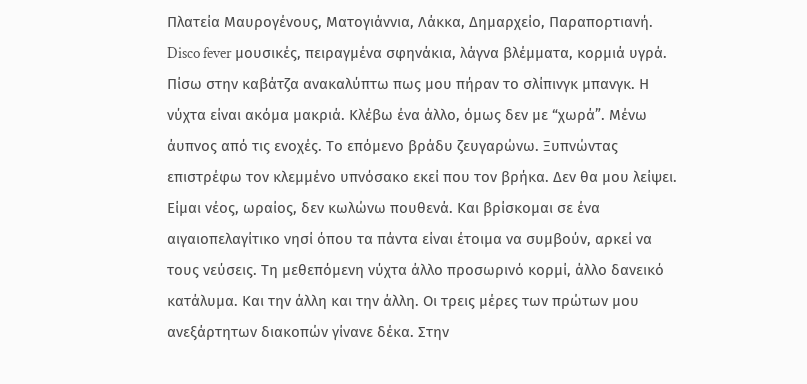Πλατεία Μαυρογένους, Ματογιάννια, Λάκκα, Δημαρχείο, Παραπορτιανή. Disco fever μουσικές, πειραγμένα σφηνάκια, λάγνα βλέμματα, κορμιά υγρά. Πίσω στην καβάτζα ανακαλύπτω πως μου πήραν το σλίπινγκ μπανγκ. Η νύχτα είναι ακόμα μακριά. Κλέβω ένα άλλο, όμως δεν με “χωρά”. Μένω άυπνος από τις ενοχές. Το επόμενο βράδυ ζευγαρώνω. Ξυπνώντας επιστρέφω τον κλεμμένο υπνόσακο εκεί που τον βρήκα. Δεν θα μου λείψει. Είμαι νέος, ωραίος, δεν κωλώνω πουθενά. Και βρίσκομαι σε ένα αιγαιοπελαγίτικο νησί όπου τα πάντα είναι έτοιμα να συμβούν, αρκεί να τους νεύσεις. Τη μεθεπόμενη νύχτα άλλο προσωρινό κορμί, άλλο δανεικό κατάλυμα. Και την άλλη και την άλλη. Οι τρεις μέρες των πρώτων μου ανεξάρτητων διακοπών γίνανε δέκα. Στην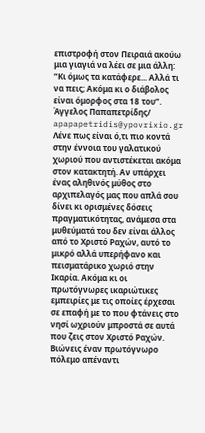επιστροφή στον Πειραιά ακούω μια γιαγιά να λέει σε μια άλλη: “Κι όμως τα κατάφερε... Αλλά τι να πεις; Ακόμα κι ο διάβολος είναι όμορφος στα 18 του”.
Άγγελος Παπαπετρίδης/ apapapetridis@ypovrixio.gr
Λένε πως είναι ό,τι πιο κοντά στην έννοια του γαλατικού χωριού που αντιστέκεται ακόμα στον κατακτητή. Αν υπάρχει ένας αληθινός μύθος στο αρχιπελαγός μας που απλά σου δίνει κι ορισμένες δόσεις πραγματικότητας, ανάμεσα στα μυθεύματά του δεν είναι άλλος από το Χριστό Ραχών, αυτό το μικρό αλλά υπερήφανο και πεισματάρικο χωριό στην Ικαρία. Ακόμα κι οι πρωτόγνωρες ικαριώτικες εμπειρίες με τις οποίες έρχεσαι σε επαφή με το που φτάνεις στο νησί ωχριούν μπροστά σε αυτά που ζεις στον Χριστό Ραχών. Βιώνεις έναν πρωτόγνωρο πόλεμο απέναντι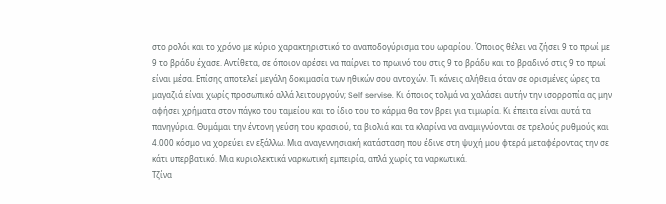στο ρολόι και το χρόνο με κύριο χαρακτηριστικό το αναποδογύρισμα του ωραρίου. Όποιος θέλει να ζήσει 9 το πρωί με 9 το βράδυ έχασε. Αντίθετα, σε όποιον αρέσει να παίρνει το πρωινό του στις 9 το βράδυ και το βραδινό στις 9 το πρωί είναι μέσα. Επίσης αποτελεί μεγάλη δοκιμασία των ηθικών σου αντοχών. Τι κάνεις αλήθεια όταν σε ορισμένες ώρες τα μαγαζιά είναι χωρίς προσωπικό αλλά λειτουργούν; Self servise. Κι όποιος τολμά να χαλάσει αυτήν την ισορροπία ας μην αφήσει χρήματα στον πάγκο του ταμείου και το ίδιο του το κάρμα θα τον βρει για τιμωρία. Κι έπειτα είναι αυτά τα πανηγύρια. Θυμάμαι την έντονη γεύση του κρασιού, τα βιολιά και τα κλαρίνα να αναμιγνύονται σε τρελούς ρυθμούς και 4.000 κόσμο να χορεύει εν εξάλλω. Μια αναγεννησιακή κατάσταση που έδινε στη ψυχή μου φτερά μεταφέροντας την σε κάτι υπερβατικό. Μια κυριολεκτικά ναρκωτική εμπειρία, απλά χωρίς τα ναρκωτικά.
Τζίνα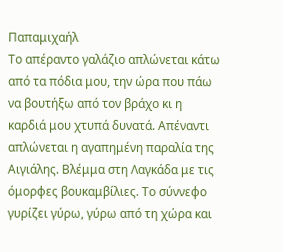Παπαμιχαήλ
Το απέραντο γαλάζιο απλώνεται κάτω από τα πόδια μου, την ώρα που πάω να βουτήξω από τον βράχο κι η καρδιά μου χτυπά δυνατά. Απέναντι απλώνεται η αγαπημένη παραλία της Αιγιάλης. Βλέμμα στη Λαγκάδα με τις όμορφες βουκαμβίλιες. Το σύννεφο γυρίζει γύρω, γύρω από τη χώρα και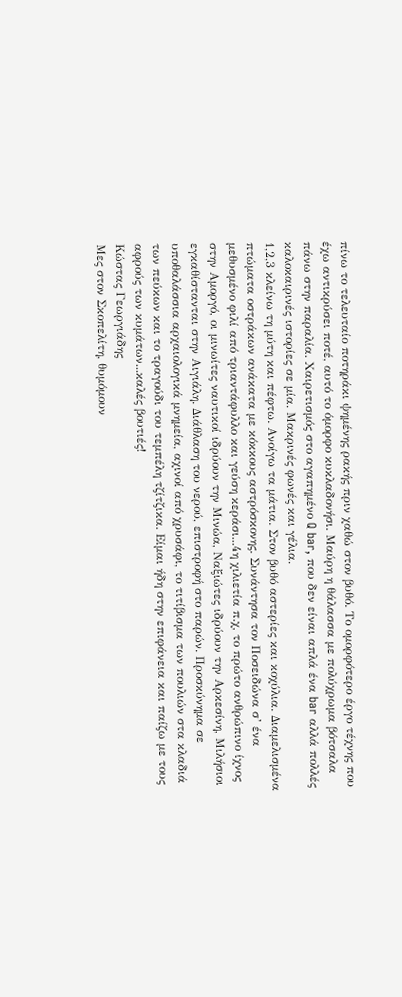πίνω το τελευταίο ποτηράκι ψημένης ρακής πριν χαθώ στον βυθό. Το ομορφότερο έργο τέχνης που έχω αντικρύσει ποτέ, αυτό το όμορφο κυκλαδονήσι. Μαύρη η θάλασσα με πολύχρωμα βότσαλα πάνω στην παραλία. Χαιρετισμός στο αγαπημένο Q bar, που δεν είναι απλά ένα bar αλλά πολλές καλοκαιρινές ιστορίες σε μία. Μακρινές φωνές και γέλια.
1,2,3 κλείνω τη μύτη και πέφτω. Ανοίγω τα μάτια. Στον βυθό αστερίες και κοχύλια. Διαμελισμένα πτώματα οστράκων ανάκατα με κόκκους αστρόσκονης. Συνάντησα τον Ποσειδώνα σ’ ένα μεθυσμένο φιλί από τριαντάφυλλο και γεύση κεράσι...4η χιλιετία π.χ, το πρώτο ανθρώπινο ίχνος στην Αμοργό, οι μινωίτες ναυτικοί ιδρύουν την Μινώα, Ναξιώτες ιδρύουν την Αρκεσίνη, Μιλήσιοι εγκαθίστανται στην Αιγιάλη. Διάθλαση του νερού, επιστροφή στο παρών. Προσκύνημα σε υποθαλάσσια αρχαιολογικά μνημεία, αχινοί από χρυσάφι, το τιτίβισμα των πουλιών στα κλαδιά των πεύκων και το τραγούδι του τεμπέλη τζίτζικα. Είμαι ήδη στην επιφάνεια και παίζω με τους αφρούς των κυμάτων...καλές βουτιές!
Κώστας Γεωργιάδης
Μες στον Σκοπελίτη, θυμόμουν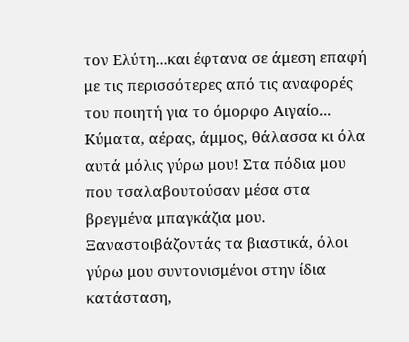τον Ελύτη...και έφτανα σε άμεση επαφή με τις περισσότερες από τις αναφορές του ποιητή για το όμορφο Αιγαίο... Κύματα, αέρας, άμμος, θάλασσα κι όλα αυτά μόλις γύρω μου! Στα πόδια μου που τσαλαβουτούσαν μέσα στα βρεγμένα μπαγκάζια μου. Ξαναστοιβάζοντάς τα βιαστικά, όλοι γύρω μου συντονισμένοι στην ίδια κατάσταση,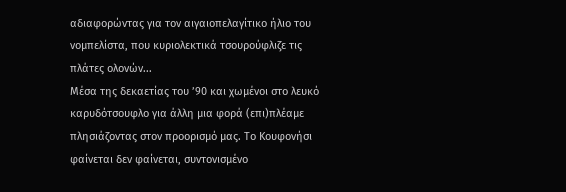αδιαφορώντας για τον αιγαιοπελαγίτικο ήλιο του νομπελίστα, που κυριολεκτικά τσουρούφλιζε τις πλάτες ολονών...
Μέσα της δεκαετίας του ’90 και χωμένοι στο λευκό καρυδότσουφλο για άλλη μια φορά (επι)πλέαμε πλησιάζοντας στον προορισμό μας. Το Κουφονήσι φαίνεται δεν φαίνεται, συντονισμένο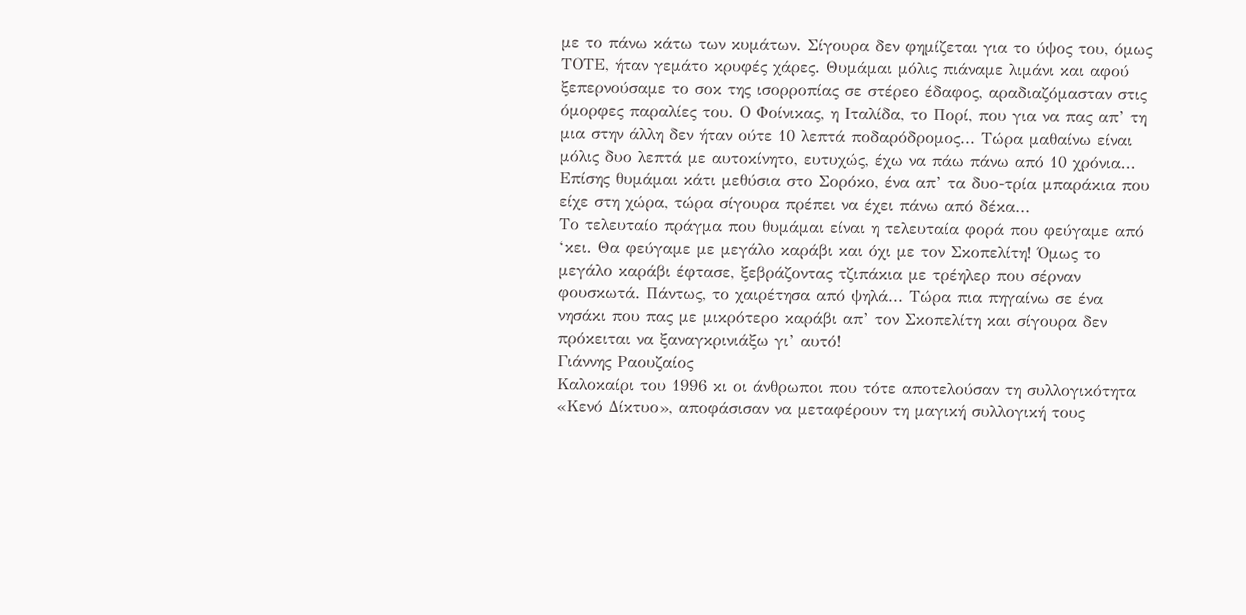με το πάνω κάτω των κυμάτων. Σίγουρα δεν φημίζεται για το ύψος του, όμως ΤΟΤΕ, ήταν γεμάτο κρυφές χάρες. Θυμάμαι μόλις πιάναμε λιμάνι και αφού ξεπερνούσαμε το σοκ της ισορροπίας σε στέρεο έδαφος, αραδιαζόμασταν στις όμορφες παραλίες του. Ο Φοίνικας, η Ιταλίδα, το Πορί, που για να πας απ’ τη μια στην άλλη δεν ήταν ούτε 10 λεπτά ποδαρόδρομος... Τώρα μαθαίνω είναι μόλις δυο λεπτά με αυτοκίνητο, ευτυχώς, έχω να πάω πάνω από 10 χρόνια... Επίσης θυμάμαι κάτι μεθύσια στο Σορόκο, ένα απ’ τα δυο-τρία μπαράκια που είχε στη χώρα, τώρα σίγουρα πρέπει να έχει πάνω από δέκα...
Το τελευταίο πράγμα που θυμάμαι είναι η τελευταία φορά που φεύγαμε από ‘κει. Θα φεύγαμε με μεγάλο καράβι και όχι με τον Σκοπελίτη! Όμως το μεγάλο καράβι έφτασε, ξεβράζοντας τζιπάκια με τρέηλερ που σέρναν φουσκωτά. Πάντως, το χαιρέτησα από ψηλά... Τώρα πια πηγαίνω σε ένα νησάκι που πας με μικρότερο καράβι απ’ τον Σκοπελίτη και σίγουρα δεν πρόκειται να ξαναγκρινιάξω γι’ αυτό!
Γιάννης Ραουζαίος
Καλοκαίρι του 1996 κι οι άνθρωποι που τότε αποτελούσαν τη συλλογικότητα «Κενό Δίκτυο», αποφάσισαν να μεταφέρουν τη μαγική συλλογική τους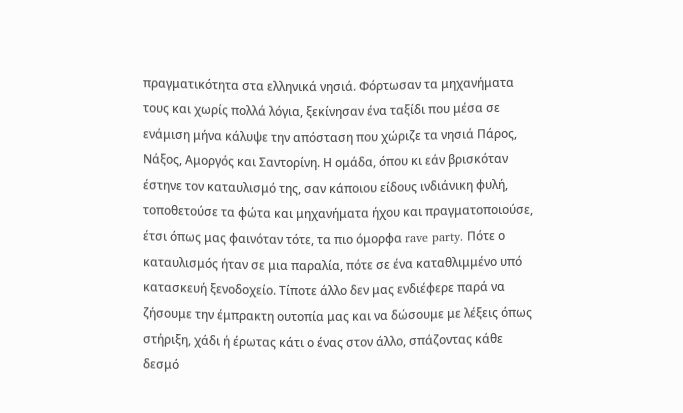πραγματικότητα στα ελληνικά νησιά. Φόρτωσαν τα μηχανήματα τους και χωρίς πολλά λόγια, ξεκίνησαν ένα ταξίδι που μέσα σε ενάμιση μήνα κάλυψε την απόσταση που χώριζε τα νησιά Πάρος, Νάξος, Αμοργός και Σαντορίνη. Η ομάδα, όπου κι εάν βρισκόταν έστηνε τον καταυλισμό της, σαν κάποιου είδους ινδιάνικη φυλή, τοποθετούσε τα φώτα και μηχανήματα ήχου και πραγματοποιούσε, έτσι όπως μας φαινόταν τότε, τα πιο όμορφα rave party. Πότε ο καταυλισμός ήταν σε μια παραλία, πότε σε ένα καταθλιμμένο υπό κατασκευή ξενοδοχείο. Τίποτε άλλο δεν μας ενδιέφερε παρά να ζήσουμε την έμπρακτη ουτοπία μας και να δώσουμε με λέξεις όπως στήριξη, χάδι ή έρωτας κάτι ο ένας στον άλλο, σπάζοντας κάθε δεσμό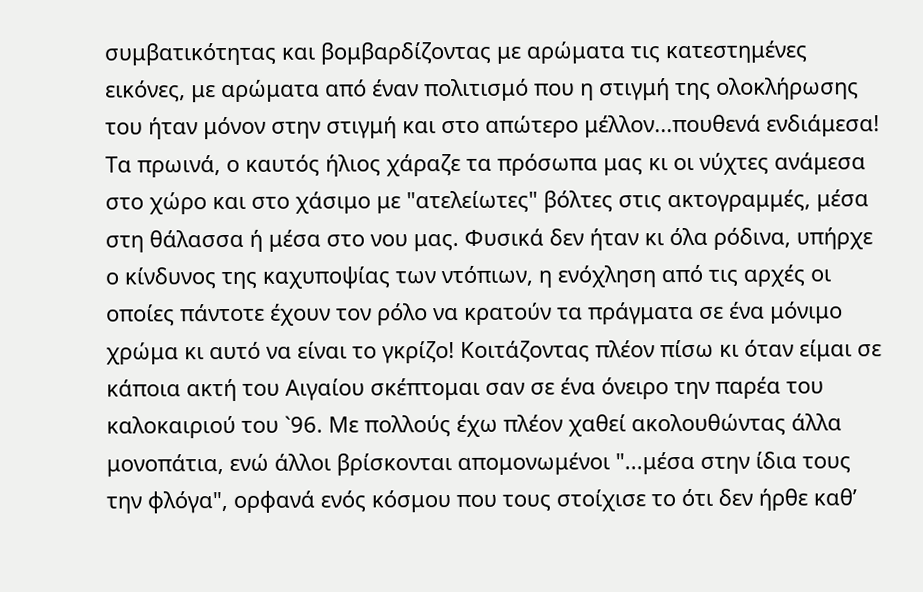συμβατικότητας και βομβαρδίζοντας με αρώματα τις κατεστημένες εικόνες, με αρώματα από έναν πολιτισμό που η στιγμή της ολοκλήρωσης του ήταν μόνον στην στιγμή και στο απώτερο μέλλον...πουθενά ενδιάμεσα! Τα πρωινά, ο καυτός ήλιος χάραζε τα πρόσωπα μας κι οι νύχτες ανάμεσα στο χώρο και στο χάσιμο με "ατελείωτες" βόλτες στις ακτογραμμές, μέσα στη θάλασσα ή μέσα στο νου μας. Φυσικά δεν ήταν κι όλα ρόδινα, υπήρχε ο κίνδυνος της καχυποψίας των ντόπιων, η ενόχληση από τις αρχές οι οποίες πάντοτε έχουν τον ρόλο να κρατούν τα πράγματα σε ένα μόνιμο χρώμα κι αυτό να είναι το γκρίζο! Κοιτάζοντας πλέον πίσω κι όταν είμαι σε κάποια ακτή του Αιγαίου σκέπτομαι σαν σε ένα όνειρο την παρέα του καλοκαιριού του `96. Με πολλούς έχω πλέον χαθεί ακολουθώντας άλλα μονοπάτια, ενώ άλλοι βρίσκονται απομονωμένοι "...μέσα στην ίδια τους την φλόγα", ορφανά ενός κόσμου που τους στοίχισε το ότι δεν ήρθε καθ’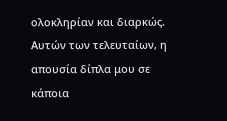ολοκληρίαν και διαρκώς. Αυτών των τελευταίων, η απουσία δίπλα μου σε κάποια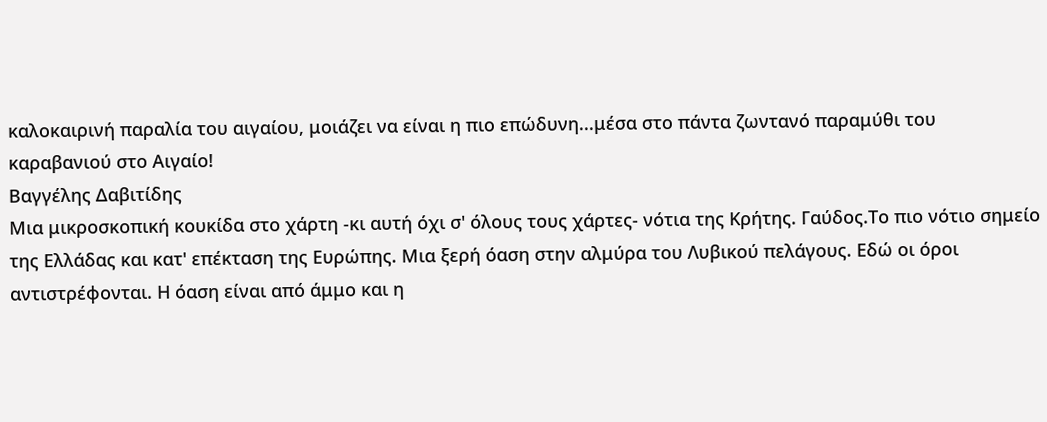καλοκαιρινή παραλία του αιγαίου, μοιάζει να είναι η πιο επώδυνη...μέσα στο πάντα ζωντανό παραμύθι του καραβανιού στο Αιγαίο!
Βαγγέλης Δαβιτίδης
Μια μικροσκοπική κουκίδα στο χάρτη -κι αυτή όχι σ' όλους τους χάρτες- νότια της Κρήτης. Γαύδος.Το πιο νότιο σημείο της Ελλάδας και κατ' επέκταση της Ευρώπης. Μια ξερή όαση στην αλμύρα του Λυβικού πελάγους. Εδώ οι όροι αντιστρέφονται. Η όαση είναι από άμμο και η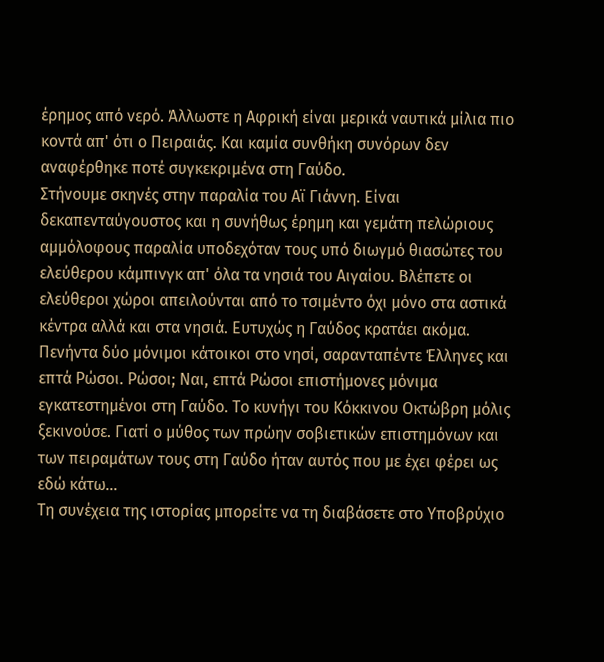έρημος από νερό. Άλλωστε η Αφρική είναι μερικά ναυτικά μίλια πιο κοντά απ' ότι ο Πειραιάς. Και καμία συνθήκη συνόρων δεν αναφέρθηκε ποτέ συγκεκριμένα στη Γαύδο.
Στήνουμε σκηνές στην παραλία του Αϊ Γιάννη. Είναι δεκαπενταύγουστος και η συνήθως έρημη και γεμάτη πελώριους αμμόλοφους παραλία υποδεχόταν τους υπό διωγμό θιασώτες του ελεύθερου κάμπινγκ απ' όλα τα νησιά του Αιγαίου. Βλέπετε οι ελεύθεροι χώροι απειλούνται από το τσιμέντο όχι μόνο στα αστικά κέντρα αλλά και στα νησιά. Ευτυχώς η Γαύδος κρατάει ακόμα.
Πενήντα δύο μόνιμοι κάτοικοι στο νησί, σαρανταπέντε Έλληνες και επτά Ρώσοι. Ρώσοι; Ναι, επτά Ρώσοι επιστήμονες μόνιμα εγκατεστημένοι στη Γαύδο. Το κυνήγι του Κόκκινου Οκτώβρη μόλις ξεκινούσε. Γιατί ο μύθος των πρώην σοβιετικών επιστημόνων και των πειραμάτων τους στη Γαύδο ήταν αυτός που με έχει φέρει ως εδώ κάτω…
Τη συνέχεια της ιστορίας μπορείτε να τη διαβάσετε στο Υποβρύχιο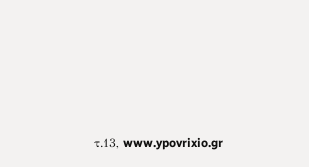τ.13, www.ypovrixio.gr